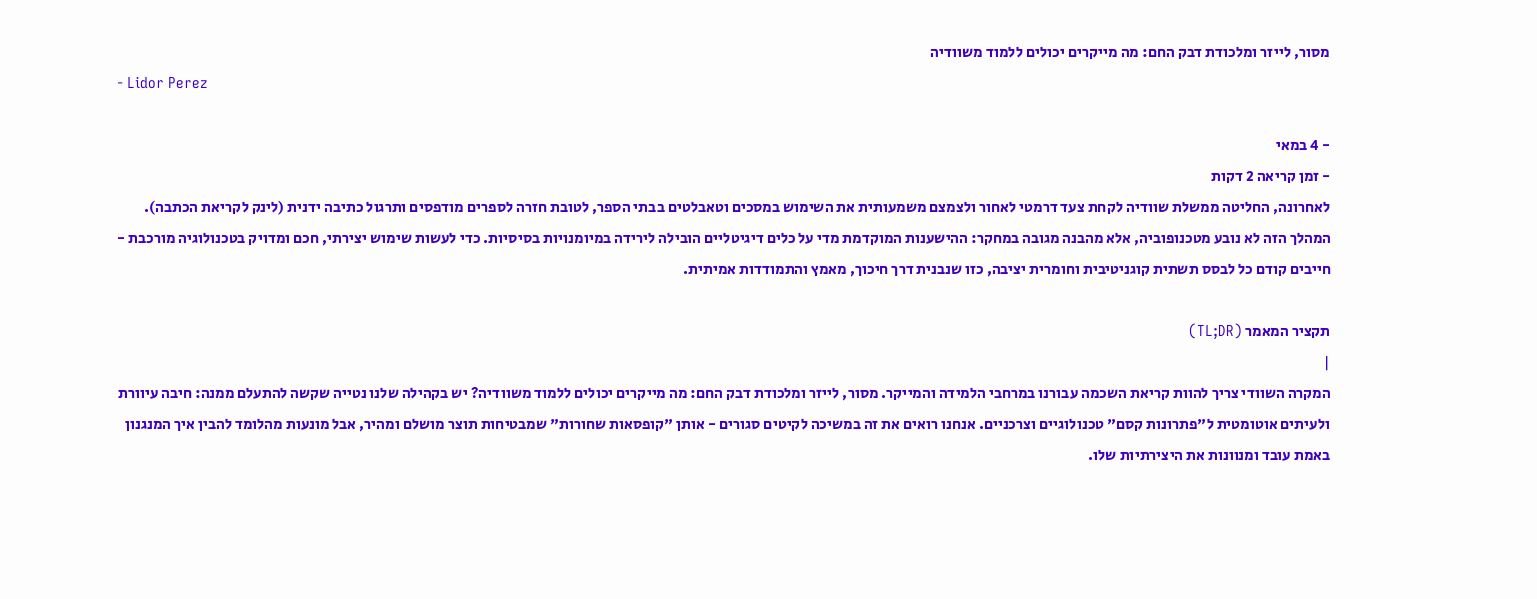מסור, לייזר ומלכודת דבק החם: מה מייקרים יכולים ללמוד משוודיה
- Lidor Perez

- 4 במאי
- זמן קריאה 2 דקות
לאחרונה, החליטה ממשלת שוודיה לקחת צעד דרמטי לאחור ולצמצם משמעותית את השימוש במסכים וטאבלטים בבתי הספר, לטובת חזרה לספרים מודפסים ותרגול כתיבה ידנית (לינק לקריאת הכתבה). המהלך הזה לא נובע מטכנופוביה, אלא מהבנה מגובה במחקר: ההישענות המוקדמת מדי על כלים דיגיטליים הובילה לירידה במיומנויות בסיסיות. כדי לעשות שימוש יצירתי, חכם ומדויק בטכנולוגיה מורכבת - חייבים קודם כל לבסס תשתית קוגניטיבית וחומרית יציבה, כזו שנבנית דרך חיכוך, מאמץ והתמודדות אמיתית.

תקציר המאמר (TL;DR)
|
המקרה השוודי צריך להוות קריאת השכמה עבורנו במרחבי הלמידה והמייקר. מסור, לייזר ומלכודת דבק החם: מה מייקרים יכולים ללמוד משוודיה? יש בקהילה שלנו נטייה שקשה להתעלם ממנה: חיבה עיוורת ולעיתים אוטומטית ל"פתרונות קסם" טכנולוגיים וצרכניים. אנחנו רואים את זה במשיכה לקיטים סגורים - אותן "קופסאות שחורות" שמבטיחות תוצר מושלם ומהיר, אבל מונעות מהלומד להבין איך המנגנון באמת עובד ומנוונות את היצירתיות שלו.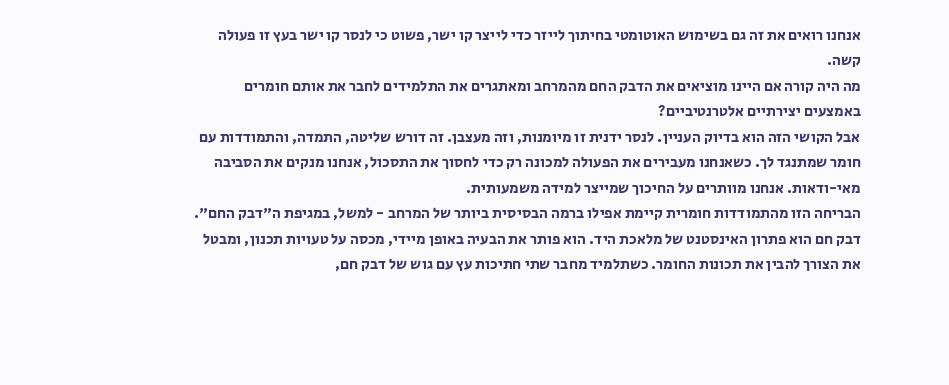אנחנו רואים את זה גם בשימוש האוטומטי בחיתוך לייזר כדי לייצר קו ישר, פשוט כי לנסר קו ישר בעץ זו פעולה קשה.
מה היה קורה אם היינו מוציאים את הדבק החם מהמרחב ומאתגרים את התלמידים לחבר את אותם חומרים באמצעים יצירתיים אלטרנטיביים?
אבל הקושי הזה הוא בדיוק העניין. לנסר ידנית זו מיומנות, וזה מעצבן. זה דורש שליטה, התמדה, והתמודדות עם חומר שמתנגד לך. כשאנחנו מעבירים את הפעולה למכונה רק כדי לחסוך את התסכול, אנחנו מנקים את הסביבה מאי-ודאות. אנחנו מוותרים על החיכוך שמייצר למידה משמעותית.
הבריחה הזו מהתמודדות חומרית קיימת אפילו ברמה הבסיסית ביותר של המרחב - למשל, במגיפת ה"דבק החם". דבק חם הוא פתרון האינסטנט של מלאכת היד. הוא פותר את הבעיה באופן מיידי, מכסה על טעויות תכנון, ומבטל את הצורך להבין את תכונות החומר. כשתלמיד מחבר שתי חתיכות עץ עם גוש של דבק חם,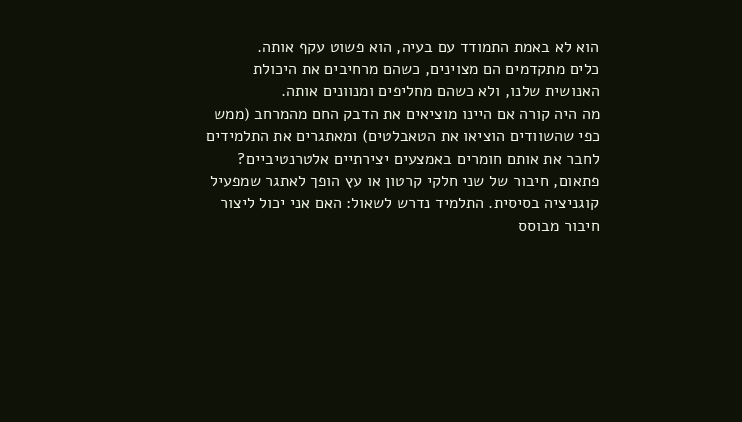הוא לא באמת התמודד עם בעיה, הוא פשוט עקף אותה.
כלים מתקדמים הם מצוינים, כשהם מרחיבים את היכולת האנושית שלנו, ולא כשהם מחליפים ומנוונים אותה.
מה היה קורה אם היינו מוציאים את הדבק החם מהמרחב (ממש כפי שהשוודים הוציאו את הטאבלטים) ומאתגרים את התלמידים לחבר את אותם חומרים באמצעים יצירתיים אלטרנטיביים?
פתאום, חיבור של שני חלקי קרטון או עץ הופך לאתגר שמפעיל קוגניציה בסיסית. התלמיד נדרש לשאול: האם אני יכול ליצור חיבור מבוסס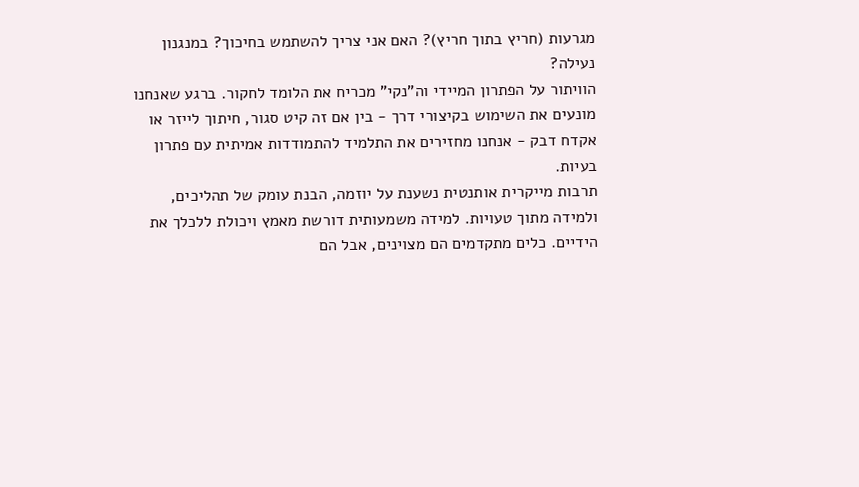מגרעות (חריץ בתוך חריץ)? האם אני צריך להשתמש בחיכוך? במנגנון נעילה?
הוויתור על הפתרון המיידי וה"נקי" מכריח את הלומד לחקור. ברגע שאנחנו מונעים את השימוש בקיצורי דרך - בין אם זה קיט סגור, חיתוך לייזר או אקדח דבק - אנחנו מחזירים את התלמיד להתמודדות אמיתית עם פתרון בעיות.
תרבות מייקרית אותנטית נשענת על יוזמה, הבנת עומק של תהליכים, ולמידה מתוך טעויות. למידה משמעותית דורשת מאמץ ויכולת ללכלך את הידיים. כלים מתקדמים הם מצוינים, אבל הם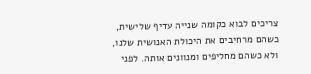צריכים לבוא כקומה שנייה עדיף שלישית, כשהם מרחיבים את היכולת האנושית שלנו, ולא כשהם מחליפים ומנוונים אותה. לפני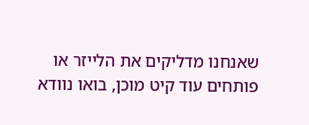שאנחנו מדליקים את הלייזר או פותחים עוד קיט מוכן, בואו נוודא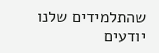שהתלמידים שלנו יודעים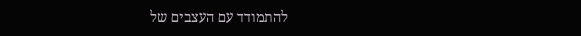להתמודד עם העצבים של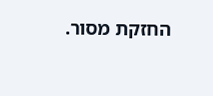החזקת מסור.